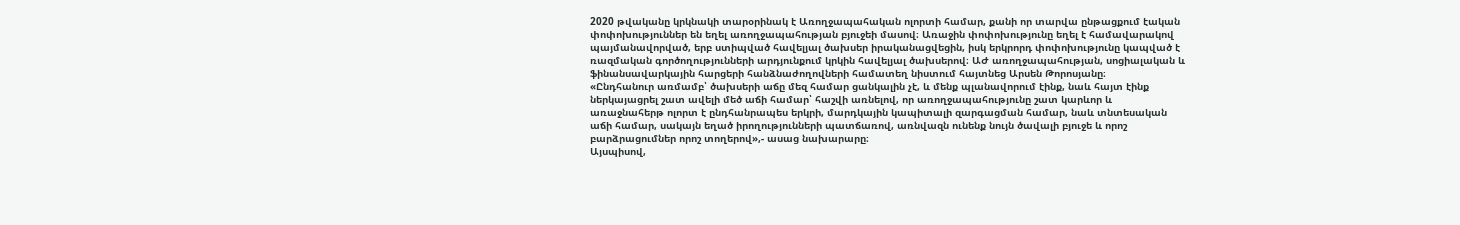2020 թվականը կրկնակի տարօրինակ է Առողջապահական ոլորտի համար, քանի որ տարվա ընթացքում էական փոփոխություններ են եղել առողջապահության բյուջեի մասով։ Առաջին փոփոխությունը եղել է համավարակով պայմանավորված, երբ ստիպված հավելյալ ծախսեր իրականացվեցին, իսկ երկրորդ փոփոխությունը կապված է ռազմական գործողությունների արդյունքում կրկին հավելյալ ծախսերով։ ԱԺ առողջապահության, սոցիալական և ֆինանսավարկային հարցերի հանձնաժողովների համատեղ նիստում հայտնեց Արսեն Թորոսյանը։
«Ընդհանուր առմամբ՝ ծախսերի աճը մեզ համար ցանկալին չէ, և մենք պլանավորում էինք, նաև հայտ էինք ներկայացրել շատ ավելի մեծ աճի համար՝ հաշվի առնելով, որ առողջապահությունը շատ կարևոր և առաջնահերթ ոլորտ է ընդհանրապես երկրի, մարդկային կապիտալի զարգացման համար, նաև տնտեսական աճի համար, սակայն եղած իրողությունների պատճառով, առնվազն ունենք նույն ծավալի բյուջե և որոշ բարձրացումներ որոշ տողերով»,- ասաց նախարարը։
Այսպիսով,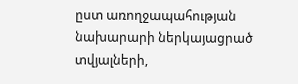ըստ առողջապահության նախարարի ներկայացրած տվյալների,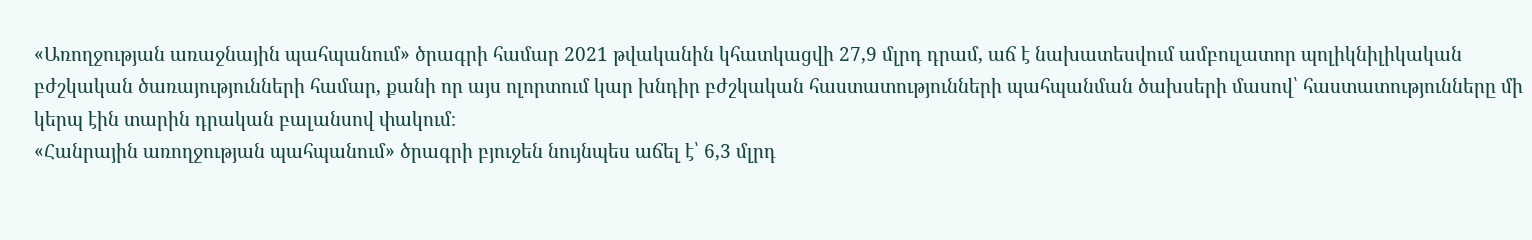«Առողջության առաջնային պահպանում» ծրագրի համար 2021 թվականին կհատկացվի 27,9 մլրդ դրամ, աճ է նախատեսվում ամբուլատոր պոլիկնիլիկական բժշկական ծառայությունների համար, քանի որ այս ոլորտում կար խնդիր բժշկական հաստատությունների պահպանման ծախսերի մասով՝ հաստատությունները մի կերպ էին տարին դրական բալանսով փակում։
«Հանրային առողջության պահպանում» ծրագրի բյուջեն նույնպես աճել է՝ 6,3 մլրդ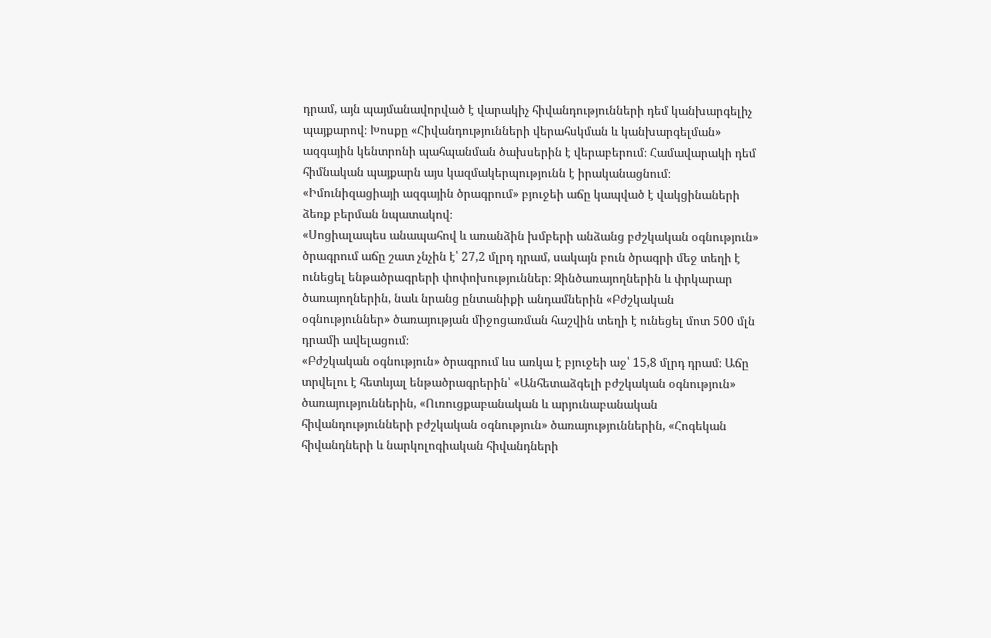դրամ, այն պայմանավորված է վարակիչ հիվանդությունների դեմ կանխարգելիչ պայքարով։ Խոսքը «Հիվանդությունների վերահսկման և կանխարգելման» ազգային կենտրոնի պահպանման ծախսերին է վերաբերում։ Համավարակի դեմ հիմնական պայքարն այս կազմակերպությունն է իրականացնում։
«Իմունիզացիայի ազգային ծրագրում» բյուջեի աճը կապված է վակցինաների ձեռք բերման նպատակով։
«Սոցիալապես անապահով և առանձին խմբերի անձանց բժշկական օգնություն» ծրագրում աճը շատ չնչին է՝ 27,2 մլրդ դրամ, սակայն բուն ծրագրի մեջ տեղի է ունեցել ենթածրագրերի փոփոխություններ։ Զինծառայողներին և փրկարար ծառայողներին, նաև նրանց ընտանիքի անդամներին «Բժշկական օգնություններ» ծառայության միջոցառման հաշվին տեղի է ունեցել մոտ 500 մլն դրամի ավելացում։
«Բժշկական օգնություն» ծրագրում ևս առկա է բյուջեի աջ՝ 15,8 մլրդ դրամ։ Աճը տրվելու է հետևյալ ենթածրագրերին՝ «Անհետաձգելի բժշկական օգնություն» ծառայություններին, «Ուռուցքաբանական և արյունաբանական հիվանդությունների բժշկական օգնություն» ծառայություններին, «Հոգեկան հիվանդների և նարկոլոգիական հիվանդների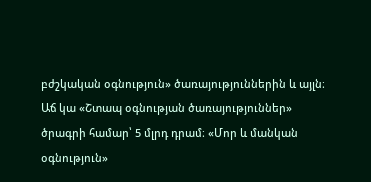բժշկական օգնություն» ծառայություններին և այլն։
Աճ կա «Շտապ օգնության ծառայություններ» ծրագրի համար՝ 5 մլրդ դրամ։ «Մոր և մանկան օգնություն»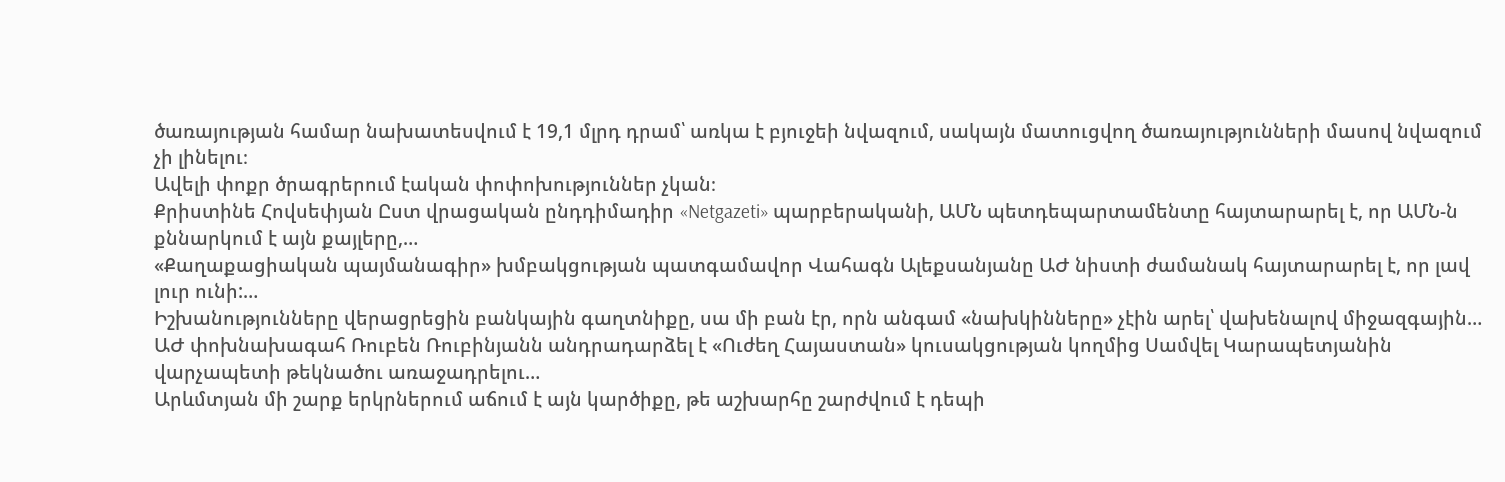ծառայության համար նախատեսվում է 19,1 մլրդ դրամ՝ առկա է բյուջեի նվազում, սակայն մատուցվող ծառայությունների մասով նվազում չի լինելու։
Ավելի փոքր ծրագրերում էական փոփոխություններ չկան։
Քրիստինե Հովսեփյան Ըստ վրացական ընդդիմադիր «Netgazeti» պարբերականի, ԱՄՆ պետդեպարտամենտը հայտարարել է, որ ԱՄՆ-ն քննարկում է այն քայլերը,…
«Քաղաքացիական պայմանագիր» խմբակցության պատգամավոր Վահագն Ալեքսանյանը ԱԺ նիստի ժամանակ հայտարարել է, որ լավ լուր ունի:…
Իշխանությունները վերացրեցին բանկային գաղտնիքը, սա մի բան էր, որն անգամ «նախկինները» չէին արել՝ վախենալով միջազգային…
ԱԺ փոխնախագահ Ռուբեն Ռուբինյանն անդրադարձել է «Ուժեղ Հայաստան» կուսակցության կողմից Սամվել Կարապետյանին վարչապետի թեկնածու առաջադրելու…
Արևմտյան մի շարք երկրներում աճում է այն կարծիքը, թե աշխարհը շարժվում է դեպի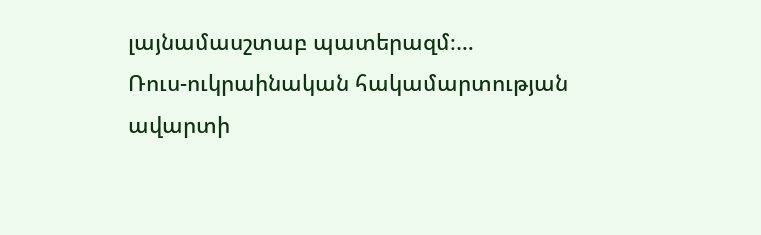լայնամասշտաբ պատերազմ։…
Ռուս-ուկրաինական հակամարտության ավարտի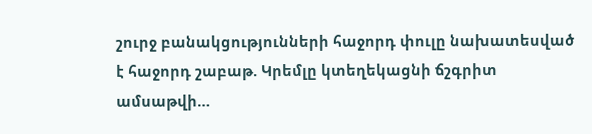շուրջ բանակցությունների հաջորդ փուլը նախատեսված է հաջորդ շաբաթ. Կրեմլը կտեղեկացնի ճշգրիտ ամսաթվի…